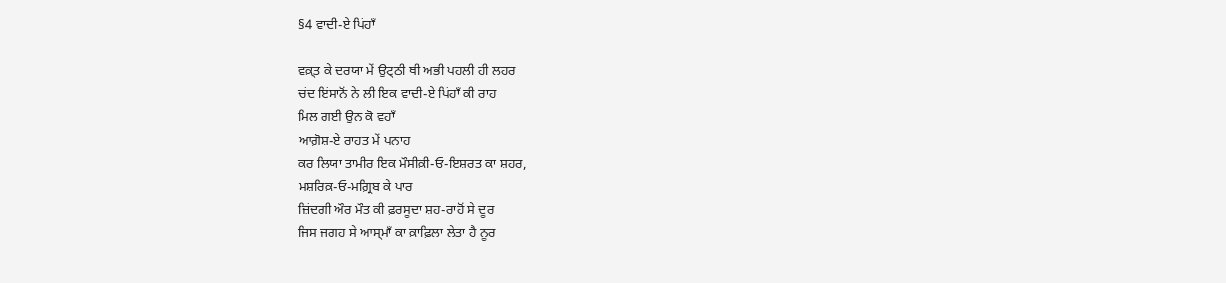§4 ਵਾਦੀ-ਏ ਪਿਂਹਾਁ

ਵਕ਼੍ਤ ਕੇ ਦਰਯਾ ਮੇਂ ਉਟ੍ਠੀ ਥੀ ਅਭੀ ਪਹਲੀ ਹੀ ਲਹਰ
ਚਂਦ ਇਂਸਾਨੋਂ ਨੇ ਲੀ ਇਕ ਵਾਦੀ-ਏ ਪਿਂਹਾਁ ਕੀ ਰਾਹ
ਮਿਲ ਗਈ ਉਨ ਕੋ ਵਹਾਁ
ਆਗ਼ੋਸ਼-ਏ ਰਾਹਤ ਮੇਂ ਪਨਾਹ
ਕਰ ਲਿਯਾ ਤਾਮੀਰ ਇਕ ਮੌਸੀਕ਼ੀ‐ਓ‐ਇਸ਼ਰਤ ਕਾ ਸ਼ਹਰ,
ਮਸ਼ਰਿਕ਼‐ਓ‐ਮਗ਼੍ਰਿਬ ਕੇ ਪਾਰ
ਜ਼ਿਂਦਗੀ ਔਰ ਮੌਤ ਕੀ ਫ਼ਰਸੂਦਾ ਸ਼ਹ-ਰਾਹੋਂ ਸੇ ਦੂਰ
ਜਿਸ ਜਗਹ ਸੇ ਆਸ੍ਮਾਁ ਕਾ ਕ਼ਾਫ਼ਿਲਾ ਲੇਤਾ ਹੈ ਨੂਰ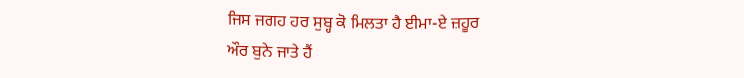ਜਿਸ ਜਗਹ ਹਰ ਸੁਬ੍ਹ ਕੋ ਮਿਲਤਾ ਹੈ ਈਮਾ-ਏ ਜ਼ਹੂਰ
ਔਰ ਬੁਨੇ ਜਾਤੇ ਹੈਂ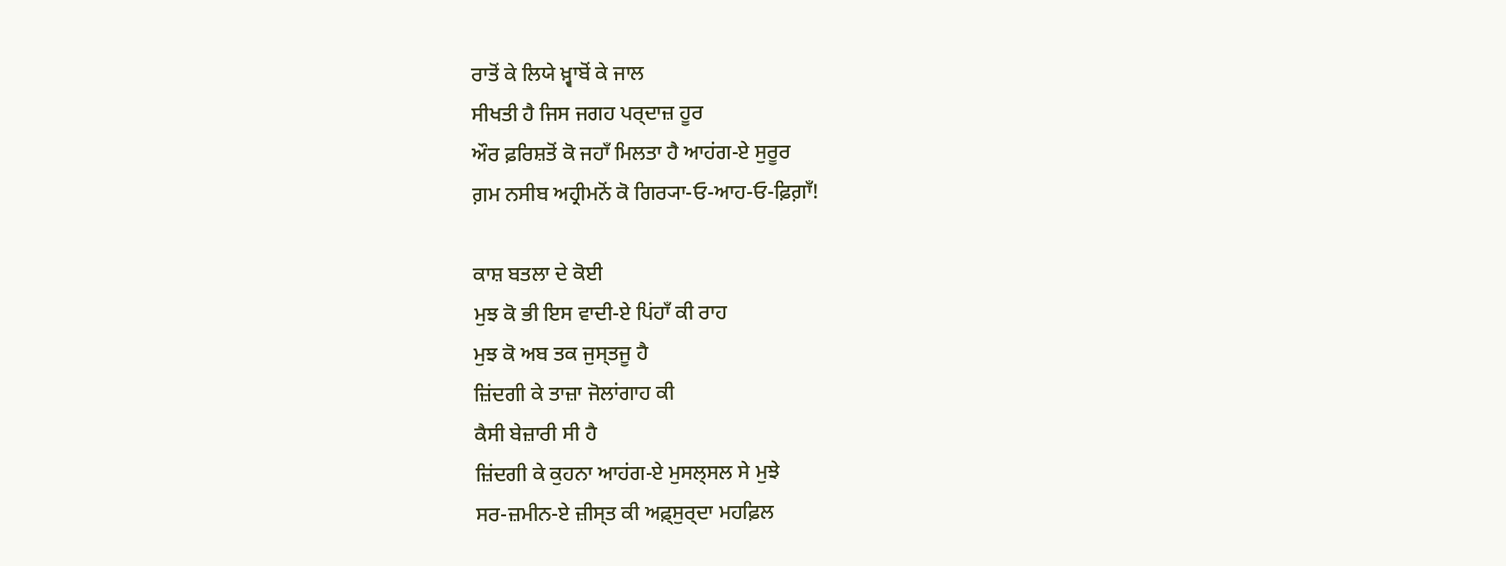ਰਾਤੋਂ ਕੇ ਲਿਯੇ ਖ਼੍ਵਾਬੋਂ ਕੇ ਜਾਲ
ਸੀਖਤੀ ਹੈ ਜਿਸ ਜਗਹ ਪਰ੍ਦਾਜ਼ ਹੂਰ
ਔਰ ਫ਼ਰਿਸ਼ਤੋਂ ਕੋ ਜਹਾਁ ਮਿਲਤਾ ਹੈ ਆਹਂਗ-ਏ ਸੁਰੂਰ
ਗ਼ਮ ਨਸੀਬ ਅਹ੍ਰੀਮਨੋਂ ਕੋ ਗਿਰ੍ਯਾ‐ਓ‐ਆਹ‐ਓ‐ਫ਼ਿਗ਼ਾਁ!

ਕਾਸ਼ ਬਤਲਾ ਦੇ ਕੋਈ
ਮੁਝ ਕੋ ਭੀ ਇਸ ਵਾਦੀ-ਏ ਪਿਂਹਾਁ ਕੀ ਰਾਹ
ਮੁਝ ਕੋ ਅਬ ਤਕ ਜੁਸ੍ਤਜੂ ਹੈ
ਜ਼ਿਂਦਗੀ ਕੇ ਤਾਜ਼ਾ ਜੋਲਾਂਗਾਹ ਕੀ
ਕੈਸੀ ਬੇਜ਼ਾਰੀ ਸੀ ਹੈ
ਜ਼ਿਂਦਗੀ ਕੇ ਕੁਹਨਾ ਆਹਂਗ-ਏ ਮੁਸਲ੍ਸਲ ਸੇ ਮੁਝੇ
ਸਰ-ਜ਼ਮੀਨ-ਏ ਜ਼ੀਸ੍ਤ ਕੀ ਅਫ਼੍ਸੁਰ੍ਦਾ ਮਹਫ਼ਿਲ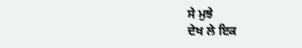ਸੇ ਮੁਝੇ
ਦੇਖ ਲੇ ਇਕ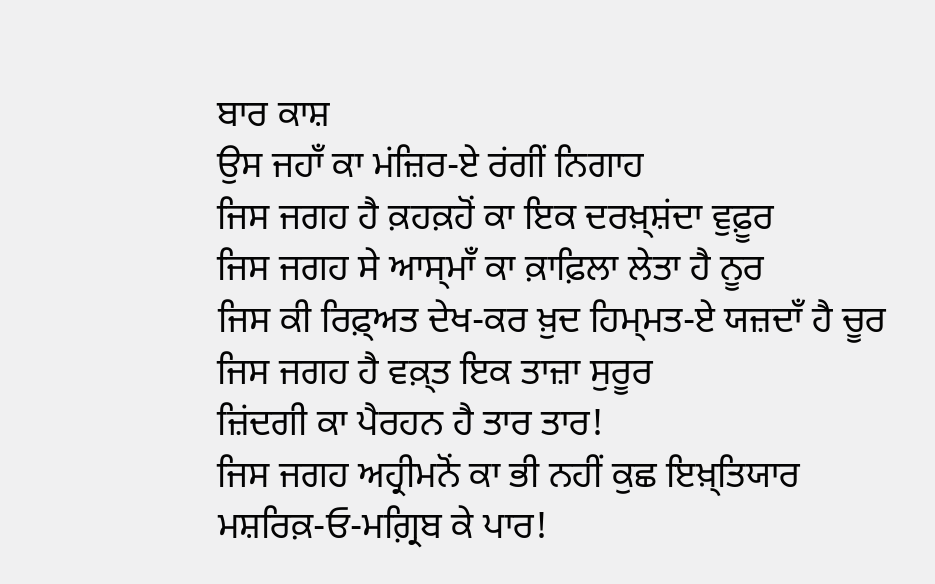ਬਾਰ ਕਾਸ਼
ਉਸ ਜਹਾਁ ਕਾ ਮਂਜ਼ਿਰ-ਏ ਰਂਗੀਂ ਨਿਗਾਹ
ਜਿਸ ਜਗਹ ਹੈ ਕ਼ਹਕ਼ਹੋਂ ਕਾ ਇਕ ਦਰਖ਼੍ਸ਼ਂਦਾ ਵੁਫ਼ੂਰ
ਜਿਸ ਜਗਹ ਸੇ ਆਸ੍ਮਾਁ ਕਾ ਕ਼ਾਫ਼ਿਲਾ ਲੇਤਾ ਹੈ ਨੂਰ
ਜਿਸ ਕੀ ਰਿਫ਼੍ਅਤ ਦੇਖ-ਕਰ ਖ਼ੁਦ ਹਿਮ੍ਮਤ-ਏ ਯਜ਼ਦਾਁ ਹੈ ਚੂਰ
ਜਿਸ ਜਗਹ ਹੈ ਵਕ਼੍ਤ ਇਕ ਤਾਜ਼ਾ ਸੁਰੂਰ
ਜ਼ਿਂਦਗੀ ਕਾ ਪੈਰਹਨ ਹੈ ਤਾਰ ਤਾਰ!
ਜਿਸ ਜਗਹ ਅਹ੍ਰੀਮਨੋਂ ਕਾ ਭੀ ਨਹੀਂ ਕੁਛ ਇਖ਼੍ਤਿਯਾਰ
ਮਸ਼ਰਿਕ਼‐ਓ‐ਮਗ਼੍ਰਿਬ ਕੇ ਪਾਰ!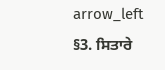arrow_left §3. ਸਿਤਾਰੇ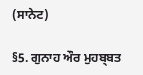(ਸਾਨੇਟ)

§5. ਗੁਨਾਹ ਔਰ ਮੁਹਬ੍ਬਤ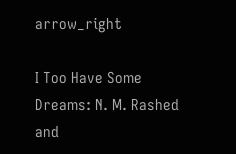arrow_right

I Too Have Some Dreams: N. M. Rashed and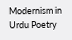Modernism in Urdu Poetry